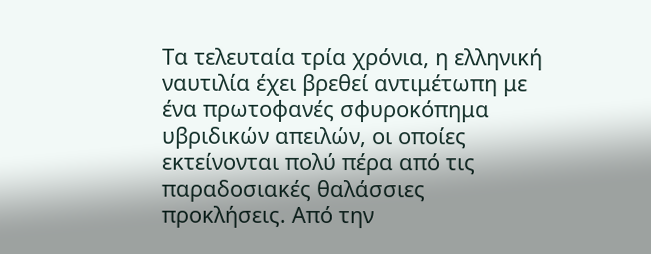Τα τελευταία τρία χρόνια, η ελληνική ναυτιλία έχει βρεθεί αντιμέτωπη με ένα πρωτοφανές σφυροκόπημα υβριδικών απειλών, οι οποίες εκτείνονται πολύ πέρα από τις παραδοσιακές θαλάσσιες προκλήσεις. Από την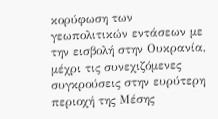κορύφωση των γεωπολιτικών εντάσεων με την εισβολή στην Ουκρανία, μέχρι τις συνεχιζόμενες συγκρούσεις στην ευρύτερη περιοχή της Μέσης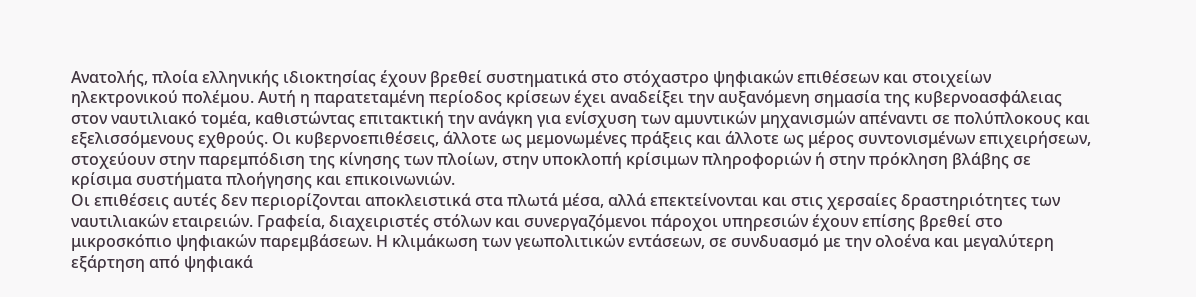Ανατολής, πλοία ελληνικής ιδιοκτησίας έχουν βρεθεί συστηματικά στο στόχαστρο ψηφιακών επιθέσεων και στοιχείων ηλεκτρονικού πολέμου. Αυτή η παρατεταμένη περίοδος κρίσεων έχει αναδείξει την αυξανόμενη σημασία της κυβερνοασφάλειας στον ναυτιλιακό τομέα, καθιστώντας επιτακτική την ανάγκη για ενίσχυση των αμυντικών μηχανισμών απέναντι σε πολύπλοκους και εξελισσόμενους εχθρούς. Οι κυβερνοεπιθέσεις, άλλοτε ως μεμονωμένες πράξεις και άλλοτε ως μέρος συντονισμένων επιχειρήσεων, στοχεύουν στην παρεμπόδιση της κίνησης των πλοίων, στην υποκλοπή κρίσιμων πληροφοριών ή στην πρόκληση βλάβης σε κρίσιμα συστήματα πλοήγησης και επικοινωνιών.
Οι επιθέσεις αυτές δεν περιορίζονται αποκλειστικά στα πλωτά μέσα, αλλά επεκτείνονται και στις χερσαίες δραστηριότητες των ναυτιλιακών εταιρειών. Γραφεία, διαχειριστές στόλων και συνεργαζόμενοι πάροχοι υπηρεσιών έχουν επίσης βρεθεί στο μικροσκόπιο ψηφιακών παρεμβάσεων. Η κλιμάκωση των γεωπολιτικών εντάσεων, σε συνδυασμό με την ολοένα και μεγαλύτερη εξάρτηση από ψηφιακά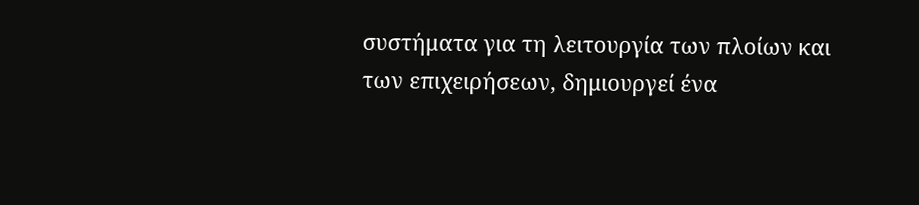συστήματα για τη λειτουργία των πλοίων και των επιχειρήσεων, δημιουργεί ένα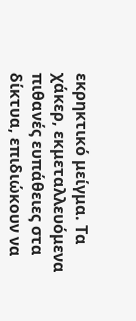εκρηκτικό μείγμα. Τα χάκερ, εκμεταλλευόμενα πιθανές ευπάθειες στα δίκτυα, επιδιώκουν να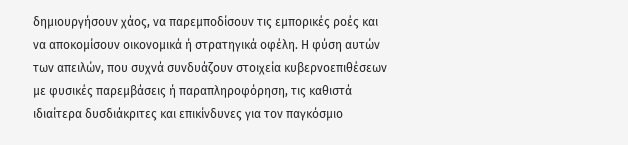δημιουργήσουν χάος, να παρεμποδίσουν τις εμπορικές ροές και να αποκομίσουν οικονομικά ή στρατηγικά οφέλη. Η φύση αυτών των απειλών, που συχνά συνδυάζουν στοιχεία κυβερνοεπιθέσεων με φυσικές παρεμβάσεις ή παραπληροφόρηση, τις καθιστά ιδιαίτερα δυσδιάκριτες και επικίνδυνες για τον παγκόσμιο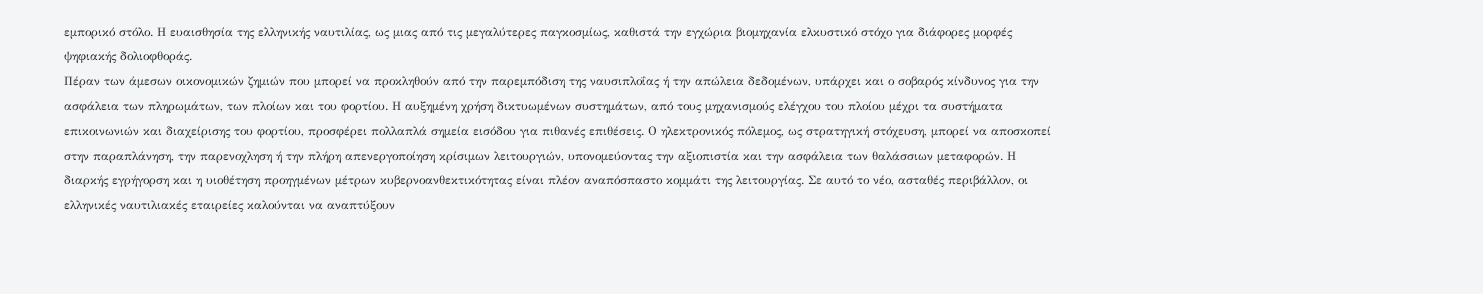εμπορικό στόλο. Η ευαισθησία της ελληνικής ναυτιλίας, ως μιας από τις μεγαλύτερες παγκοσμίως, καθιστά την εγχώρια βιομηχανία ελκυστικό στόχο για διάφορες μορφές ψηφιακής δολιοφθοράς.
Πέραν των άμεσων οικονομικών ζημιών που μπορεί να προκληθούν από την παρεμπόδιση της ναυσιπλοΐας ή την απώλεια δεδομένων, υπάρχει και ο σοβαρός κίνδυνος για την ασφάλεια των πληρωμάτων, των πλοίων και του φορτίου. Η αυξημένη χρήση δικτυωμένων συστημάτων, από τους μηχανισμούς ελέγχου του πλοίου μέχρι τα συστήματα επικοινωνιών και διαχείρισης του φορτίου, προσφέρει πολλαπλά σημεία εισόδου για πιθανές επιθέσεις. Ο ηλεκτρονικός πόλεμος, ως στρατηγική στόχευση, μπορεί να αποσκοπεί στην παραπλάνηση, την παρενοχληση ή την πλήρη απενεργοποίηση κρίσιμων λειτουργιών, υπονομεύοντας την αξιοπιστία και την ασφάλεια των θαλάσσιων μεταφορών. Η διαρκής εγρήγορση και η υιοθέτηση προηγμένων μέτρων κυβερνοανθεκτικότητας είναι πλέον αναπόσπαστο κομμάτι της λειτουργίας. Σε αυτό το νέο, ασταθές περιβάλλον, οι ελληνικές ναυτιλιακές εταιρείες καλούνται να αναπτύξουν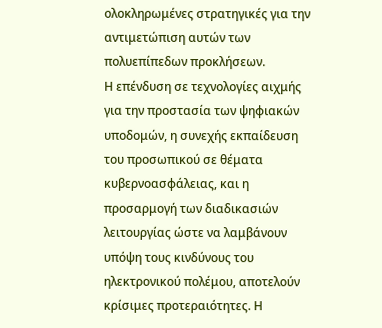ολοκληρωμένες στρατηγικές για την αντιμετώπιση αυτών των πολυεπίπεδων προκλήσεων.
Η επένδυση σε τεχνολογίες αιχμής για την προστασία των ψηφιακών υποδομών, η συνεχής εκπαίδευση του προσωπικού σε θέματα κυβερνοασφάλειας, και η προσαρμογή των διαδικασιών λειτουργίας ώστε να λαμβάνουν υπόψη τους κινδύνους του ηλεκτρονικού πολέμου, αποτελούν κρίσιμες προτεραιότητες. Η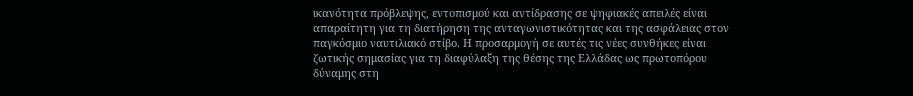ικανότητα πρόβλεψης, εντοπισμού και αντίδρασης σε ψηφιακές απειλές είναι απαραίτητη για τη διατήρηση της ανταγωνιστικότητας και της ασφάλειας στον παγκόσμιο ναυτιλιακό στίβο. Η προσαρμογή σε αυτές τις νέες συνθήκες είναι ζωτικής σημασίας για τη διαφύλαξη της θέσης της Ελλάδας ως πρωτοπόρου δύναμης στη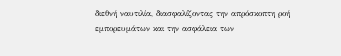διεθνή ναυτιλία, διασφαλίζοντας την απρόσκοπτη ροή εμπορευμάτων και την ασφάλεια των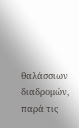θαλάσσιων διαδρομών, παρά τις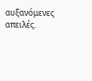αυξανόμενες απειλές.